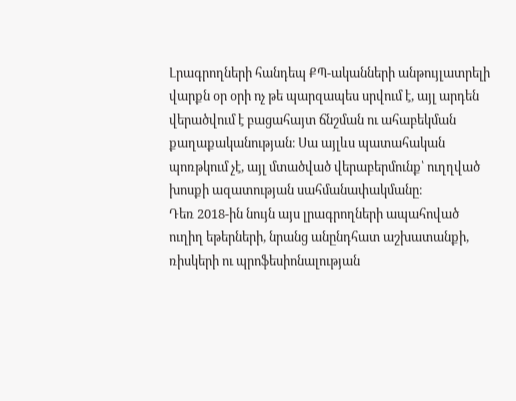Լրագրողների հանդեպ ՔՊ-ականների անթույլատրելի վարքն օր օրի ոչ թե պարզապես սրվում է, այլ արդեն վերածվում է բացահայտ ճնշման ու ահաբեկման քաղաքականության։ Սա այլևս պատահական պոռթկում չէ, այլ մտածված վերաբերմունք՝ ուղղված խոսքի ազատության սահմանափակմանը։
Դեռ 2018-ին նույն այս լրագրողների ապահոված ուղիղ եթերների, նրանց անընդհատ աշխատանքի, ռիսկերի ու պրոֆեսիոնալության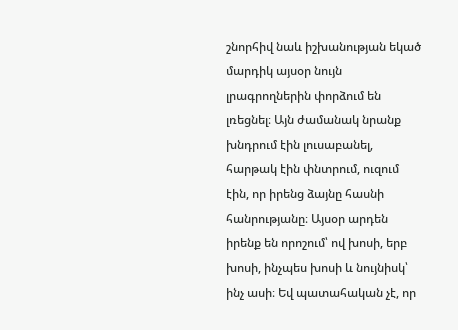շնորհիվ նաև իշխանության եկած մարդիկ այսօր նույն լրագրողներին փորձում են լռեցնել։ Այն ժամանակ նրանք խնդրում էին լուսաբանել, հարթակ էին փնտրում, ուզում էին, որ իրենց ձայնը հասնի հանրությանը։ Այսօր արդեն իրենք են որոշում՝ ով խոսի, երբ խոսի, ինչպես խոսի և նույնիսկ՝ ինչ ասի։ Եվ պատահական չէ, որ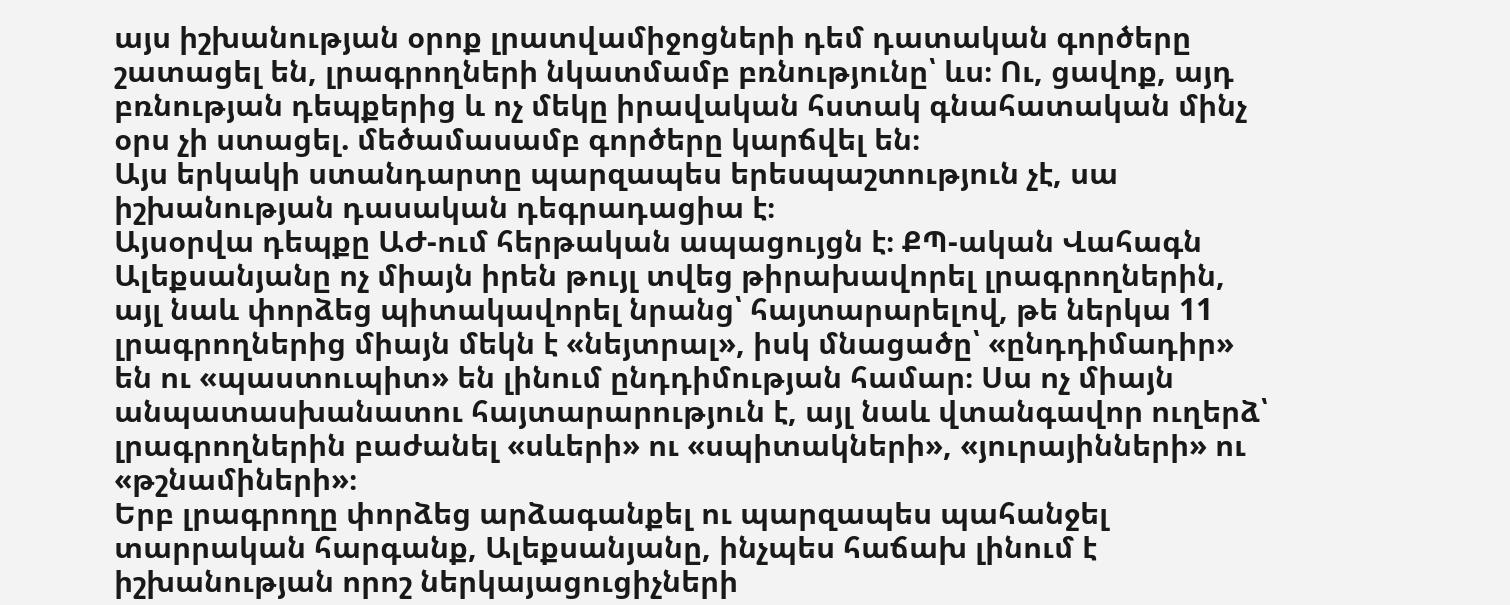այս իշխանության օրոք լրատվամիջոցների դեմ դատական գործերը շատացել են, լրագրողների նկատմամբ բռնությունը՝ ևս։ Ու, ցավոք, այդ բռնության դեպքերից և ոչ մեկը իրավական հստակ գնահատական մինչ օրս չի ստացել. մեծամասամբ գործերը կարճվել են։
Այս երկակի ստանդարտը պարզապես երեսպաշտություն չէ, սա իշխանության դասական դեգրադացիա է։
Այսօրվա դեպքը ԱԺ-ում հերթական ապացույցն է։ ՔՊ-ական Վահագն Ալեքսանյանը ոչ միայն իրեն թույլ տվեց թիրախավորել լրագրողներին, այլ նաև փորձեց պիտակավորել նրանց՝ հայտարարելով, թե ներկա 11 լրագրողներից միայն մեկն է «նեյտրալ», իսկ մնացածը՝ «ընդդիմադիր» են ու «պաստուպիտ» են լինում ընդդիմության համար։ Սա ոչ միայն անպատասխանատու հայտարարություն է, այլ նաև վտանգավոր ուղերձ՝ լրագրողներին բաժանել «սևերի» ու «սպիտակների», «յուրայինների» ու «թշնամիների»։
Երբ լրագրողը փորձեց արձագանքել ու պարզապես պահանջել տարրական հարգանք, Ալեքսանյանը, ինչպես հաճախ լինում է իշխանության որոշ ներկայացուցիչների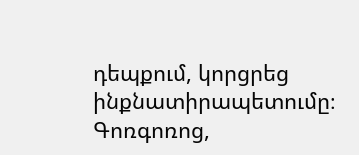դեպքում, կորցրեց ինքնատիրապետումը։ Գոռգոռոց,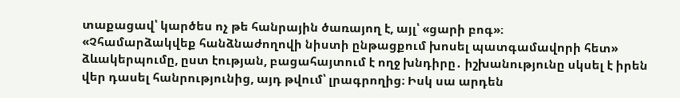տաքացավ՝ կարծես ոչ թե հանրային ծառայող է, այլ՝ «ցարի բոգ»։
«Չհամարձակվեք հանձնաժողովի նիստի ընթացքում խոսել պատգամավորի հետ» ձևակերպումը, ըստ էության, բացահայտում է ողջ խնդիրը․ իշխանությունը սկսել է իրեն վեր դասել հանրությունից, այդ թվում՝ լրագրողից։ Իսկ սա արդեն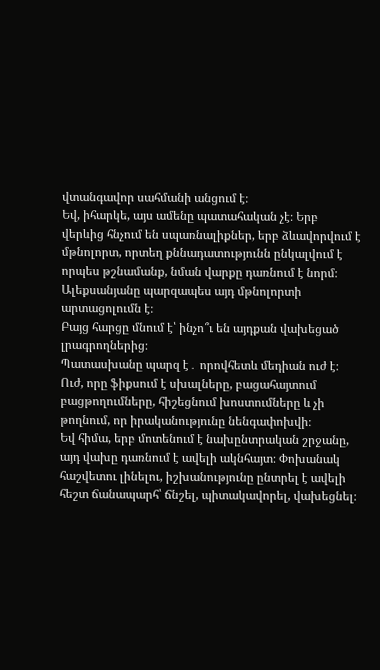վտանգավոր սահմանի անցում է։
Եվ, իհարկե, այս ամենը պատահական չէ։ Երբ վերևից հնչում են սպառնալիքներ, երբ ձևավորվում է մթնոլորտ, որտեղ քննադատությունն ընկալվում է որպես թշնամանք, նման վարքը դառնում է նորմ։ Ալեքսանյանը պարզապես այդ մթնոլորտի արտացոլումն է։
Բայց հարցը մնում է՝ ինչո՞ւ են այդքան վախեցած լրագրողներից։
Պատասխանը պարզ է․ որովհետև մեդիան ուժ է։ Ուժ, որը ֆիքսում է սխալները, բացահայտում բացթողումները, հիշեցնում խոստումները և չի թողնում, որ իրականությունը նենգափոխվի։
Եվ հիմա, երբ մոտենում է նախընտրական շրջանը, այդ վախը դառնում է ավելի ակնհայտ։ Փոխանակ հաշվետու լինելու, իշխանությունը ընտրել է ավելի հեշտ ճանապարհ՝ ճնշել, պիտակավորել, վախեցնել։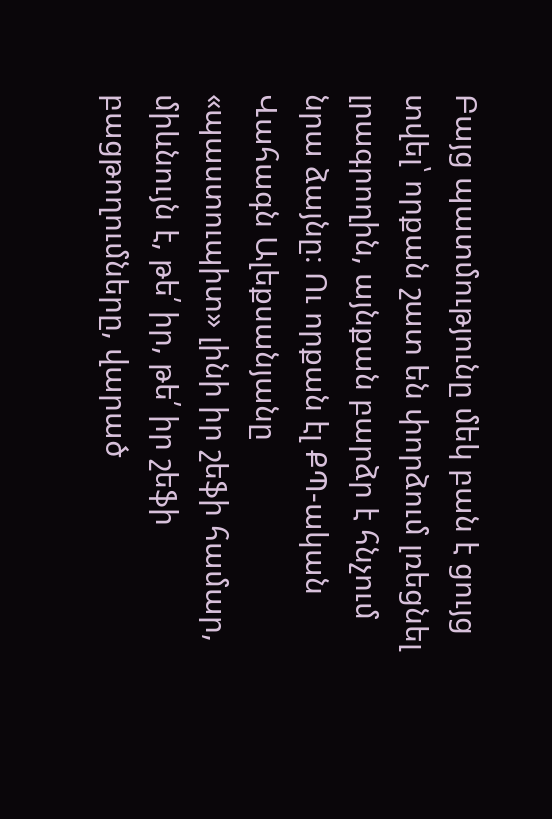Բայց պատմությունը մեկ բան է ցույց տվել՝ որքան շատ են փորձում լռեցնել լրագրողին, այնքան բարձր է հնչում նրա ձայնը։ Ու որքան էլ ՔՊ-ական Վահագն Ալեքսանյանը «պաստուպիտ» լինի իր շեֆի համար, միևնույն է, թե՛ իր, թե՛ իր շեֆի բացթողումները, վարած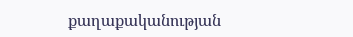քաղաքականության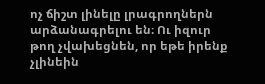ոչ ճիշտ լինելը լրագրողներն արձանագրելու են։ Ու իզուր թող չվախեցնեն, որ եթե իրենք չլինեին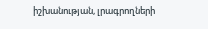իշխանության, լրագրողների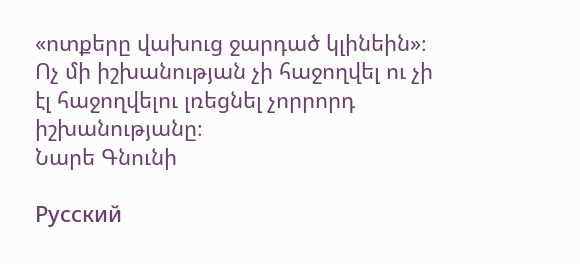«ոտքերը վախուց ջարդած կլինեին»։ Ոչ մի իշխանության չի հաջողվել ու չի էլ հաջողվելու լռեցնել չորրորդ իշխանությանը։
Նարե Գնունի

Русский